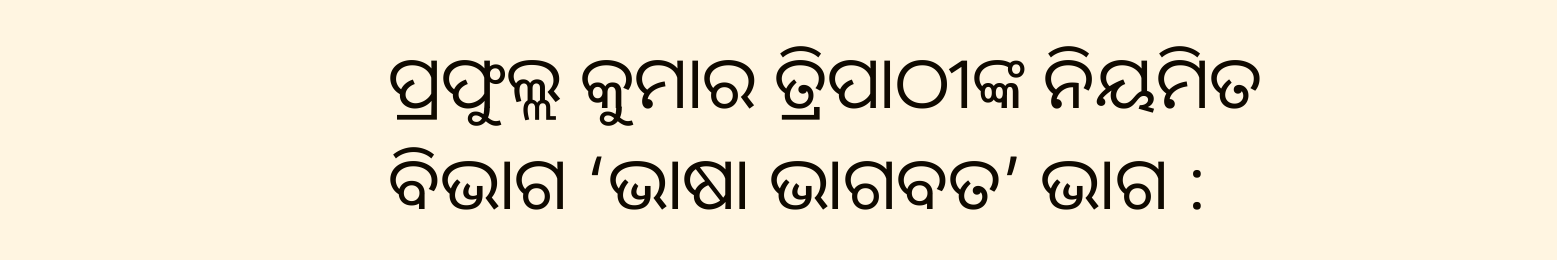ପ୍ରଫୁଲ୍ଲ କୁମାର ତ୍ରିପାଠୀଙ୍କ ନିୟମିତ ବିଭାଗ ‘ଭାଷା ଭାଗବତ’ ଭାଗ :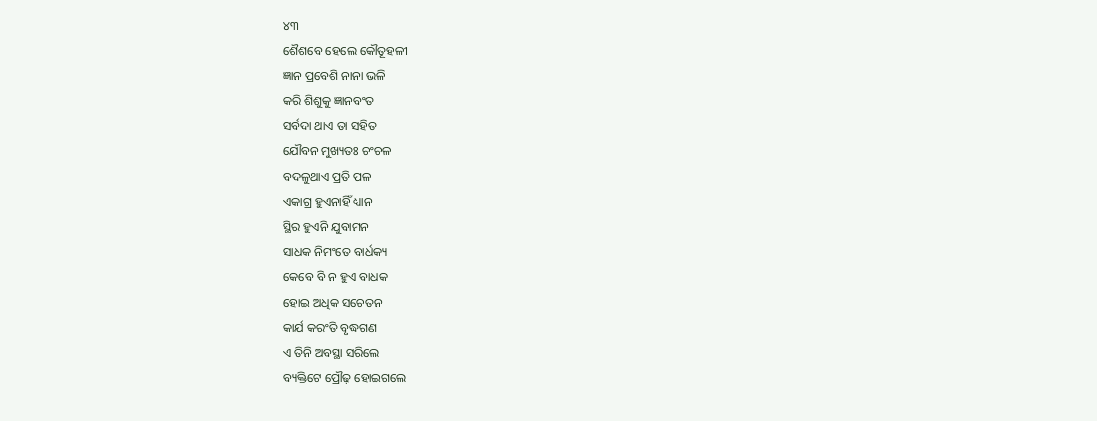୪୩
ଶୈଶବେ ହେଲେ କୌତୂହଳୀ
ଜ୍ଞାନ ପ୍ରବେଶି ନାନା ଭଳି
କରି ଶିଶୁକୁ ଜ୍ଞାନବଂତ
ସର୍ବଦା ଥାଏ ତା ସହିତ
ଯୌବନ ମୁଖ୍ୟତଃ ଚଂଚଳ
ବଦଳୁଥାଏ ପ୍ରତି ପଳ
ଏକାଗ୍ର ହୁଏନାହିଁ ଧ୍ୟାନ
ସ୍ଥିର ହୁଏନି ଯୁବାମନ
ସାଧକ ନିମଂତେ ବାର୍ଧକ୍ୟ
କେବେ ବି ନ ହୁଏ ବାଧକ
ହୋଇ ଅଧିକ ସଚେତନ
କାର୍ଯ କରଂତି ବୃଦ୍ଧଗଣ
ଏ ତିନି ଅବସ୍ଥା ସରିଲେ
ବ୍ୟକ୍ତିଟେ ପ୍ରୌଢ଼ ହୋଇଗଲେ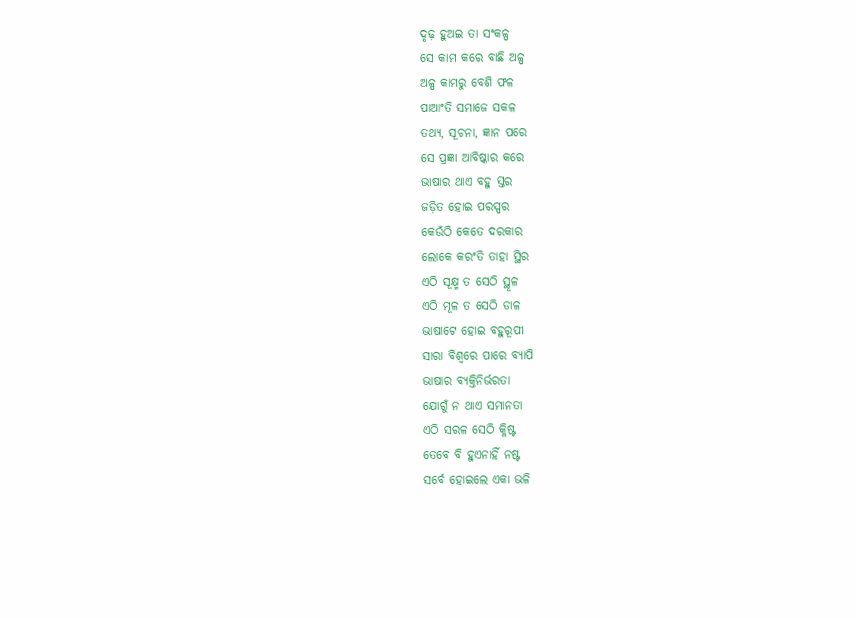ଦୃଢ଼ ହୁଅଇ ତା ସଂକଳ୍ପ
ସେ କାମ କରେ ବାଛି ଅଳ୍ପ
ଅଳ୍ପ କାମରୁ ବେଶି ଫଳ
ପାଆଂତି ସମାଜେ ସକଳ
ତଥ୍ୟ, ସୂଚନା, ଜ୍ଞାନ ପରେ
ସେ ପ୍ରଜ୍ଞା ଆବିଷ୍କାର କରେ
ଭାଷାର ଥାଏ ବହୁ ସ୍ତର
ଜଡ଼ିତ ହୋଇ ପରସ୍ପର
କେଉଁଠି କେତେ ଦରକାର
ଲୋକେ କରଂତି ତାହା ସ୍ଥିର
ଏଠି ସୂକ୍ଷ୍ମ ତ ସେଠି ସ୍ଥୂଳ
ଏଠି ମୂଳ ତ ସେଠି ଡାଳ
ଭାଷାଟେ ହୋଇ ବହୁରୂପୀ
ସାରା ବିଶ୍ୱରେ ପାରେ ବ୍ୟାପି
ଭାଷାର ବ୍ୟକ୍ତିନିର୍ଭରତା
ଯୋଗୁଁ ନ ଥାଏ ସମାନତା
ଏଠି ସରଳ ସେଠି କ୍ଳିଷ୍ଟ
ତେବେ ବି ହୁଏନାହିଁ ନଷ୍ଟ
ସର୍ବେ ହୋଇଲେ ଏକା ଭଳି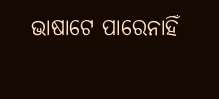ଭାଷାଟେ ପାରେନାହିଁ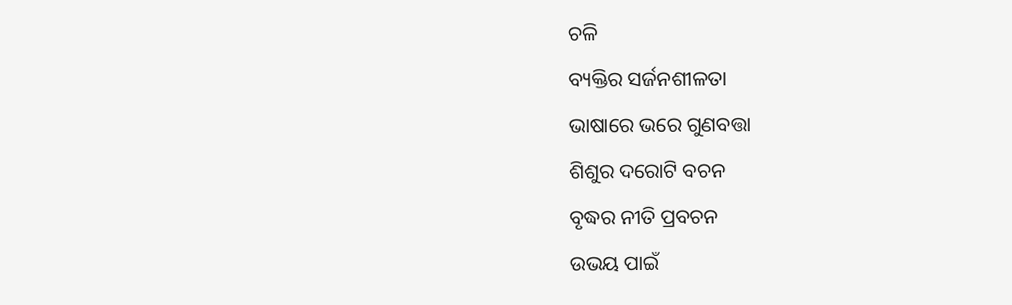ଚଳି
ବ୍ୟକ୍ତିର ସର୍ଜନଶୀଳତା
ଭାଷାରେ ଭରେ ଗୁଣବତ୍ତା
ଶିଶୁର ଦରୋଟି ବଚନ
ବୃଦ୍ଧର ନୀତି ପ୍ରବଚନ
ଉଭୟ ପାଇଁ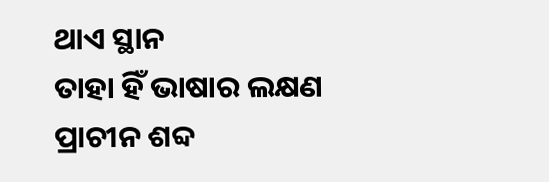ଥାଏ ସ୍ଥାନ
ତାହା ହିଁ ଭାଷାର ଲକ୍ଷଣ
ପ୍ରାଚୀନ ଶବ୍ଦ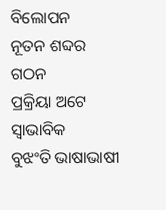ବିଲୋପନ
ନୂତନ ଶବ୍ଦର ଗଠନ
ପ୍ରକ୍ରିୟା ଅଟେ ସ୍ବାଭାବିକ
ବୁଝଂତି ଭାଷାଭାଷୀ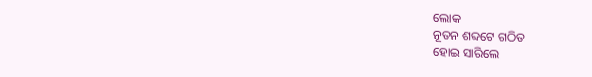ଲୋକ
ନୂତନ ଶବ୍ଦଟେ ଗଠିତ
ହୋଇ ସାରିଲେ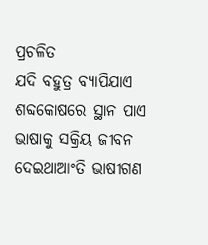ପ୍ରଚଳିତ
ଯଦି ବହୁତ୍ର ବ୍ୟାପିଯାଏ
ଶବ୍ଦକୋଷରେ ସ୍ଥାନ ପାଏ
ଭାଷାକୁ ସକ୍ରିୟ ଜୀବନ
ଦେଇଥାଆଂତି ଭାଷୀଗଣ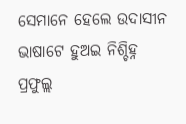ସେମାନେ ହେଲେ ଉଦାସୀନ
ଭାଷାଟେ ହୁଅଇ ନିଶ୍ଚିହ୍ନ
ପ୍ରଫୁଲ୍ଲ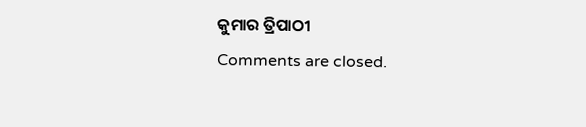କୁମାର ତ୍ରିପାଠୀ
Comments are closed.